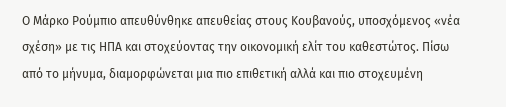Ο Μάρκο Ρούμπιο απευθύνθηκε απευθείας στους Κουβανούς, υποσχόμενος «νέα σχέση» με τις ΗΠΑ και στοχεύοντας την οικονομική ελίτ του καθεστώτος. Πίσω από το μήνυμα, διαμορφώνεται μια πιο επιθετική αλλά και πιο στοχευμένη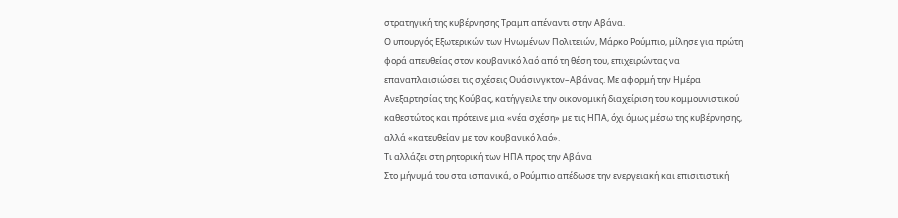στρατηγική της κυβέρνησης Τραμπ απέναντι στην Αβάνα.
Ο υπουργός Εξωτερικών των Ηνωμένων Πολιτειών, Μάρκο Ρούμπιο, μίλησε για πρώτη φορά απευθείας στον κουβανικό λαό από τη θέση του, επιχειρώντας να επαναπλαισιώσει τις σχέσεις Ουάσινγκτον–Αβάνας. Με αφορμή την Ημέρα Ανεξαρτησίας της Κούβας, κατήγγειλε την οικονομική διαχείριση του κομμουνιστικού καθεστώτος και πρότεινε μια «νέα σχέση» με τις ΗΠΑ, όχι όμως μέσω της κυβέρνησης, αλλά «κατευθείαν με τον κουβανικό λαό».
Τι αλλάζει στη ρητορική των ΗΠΑ προς την Αβάνα
Στο μήνυμά του στα ισπανικά, ο Ρούμπιο απέδωσε την ενεργειακή και επισιτιστική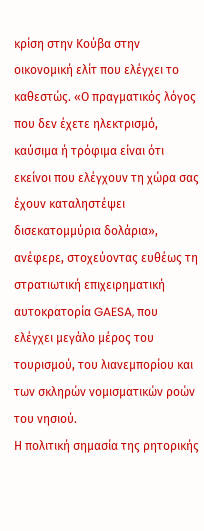κρίση στην Κούβα στην οικονομική ελίτ που ελέγχει το καθεστώς. «Ο πραγματικός λόγος που δεν έχετε ηλεκτρισμό, καύσιμα ή τρόφιμα είναι ότι εκείνοι που ελέγχουν τη χώρα σας έχουν καταληστέψει δισεκατομμύρια δολάρια», ανέφερε, στοχεύοντας ευθέως τη στρατιωτική επιχειρηματική αυτοκρατορία GAESA, που ελέγχει μεγάλο μέρος του τουρισμού, του λιανεμπορίου και των σκληρών νομισματικών ροών του νησιού.
Η πολιτική σημασία της ρητορικής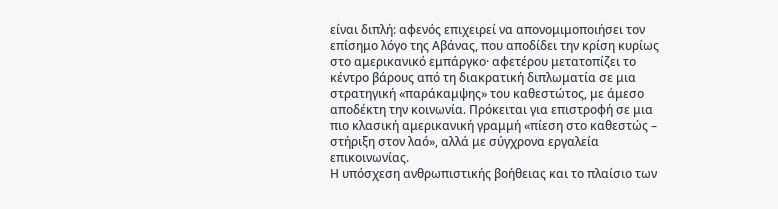είναι διπλή: αφενός επιχειρεί να απονομιμοποιήσει τον επίσημο λόγο της Αβάνας, που αποδίδει την κρίση κυρίως στο αμερικανικό εμπάργκο· αφετέρου μετατοπίζει το κέντρο βάρους από τη διακρατική διπλωματία σε μια στρατηγική «παράκαμψης» του καθεστώτος, με άμεσο αποδέκτη την κοινωνία. Πρόκειται για επιστροφή σε μια πιο κλασική αμερικανική γραμμή «πίεση στο καθεστώς – στήριξη στον λαό», αλλά με σύγχρονα εργαλεία επικοινωνίας.
Η υπόσχεση ανθρωπιστικής βοήθειας και το πλαίσιο των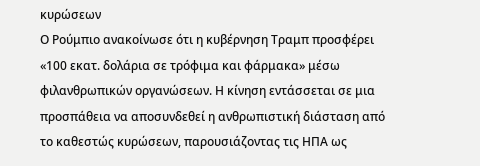κυρώσεων
Ο Ρούμπιο ανακοίνωσε ότι η κυβέρνηση Τραμπ προσφέρει «100 εκατ. δολάρια σε τρόφιμα και φάρμακα» μέσω φιλανθρωπικών οργανώσεων. Η κίνηση εντάσσεται σε μια προσπάθεια να αποσυνδεθεί η ανθρωπιστική διάσταση από το καθεστώς κυρώσεων, παρουσιάζοντας τις ΗΠΑ ως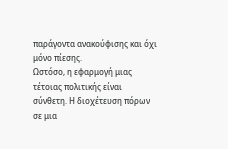παράγοντα ανακούφισης και όχι μόνο πίεσης.
Ωστόσο, η εφαρμογή μιας τέτοιας πολιτικής είναι σύνθετη. Η διοχέτευση πόρων σε μια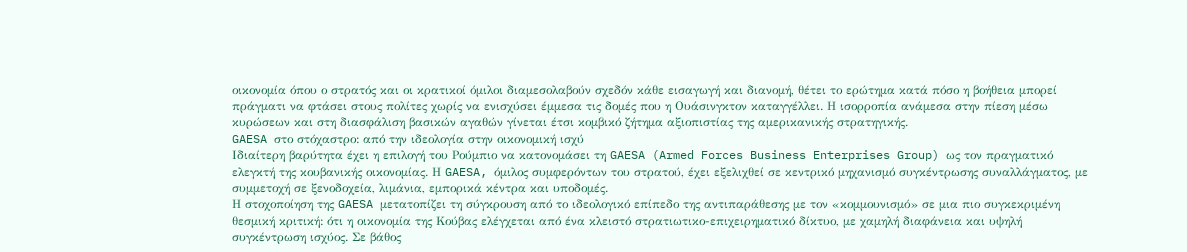οικονομία όπου ο στρατός και οι κρατικοί όμιλοι διαμεσολαβούν σχεδόν κάθε εισαγωγή και διανομή, θέτει το ερώτημα κατά πόσο η βοήθεια μπορεί πράγματι να φτάσει στους πολίτες χωρίς να ενισχύσει έμμεσα τις δομές που η Ουάσινγκτον καταγγέλλει. Η ισορροπία ανάμεσα στην πίεση μέσω κυρώσεων και στη διασφάλιση βασικών αγαθών γίνεται έτσι κομβικό ζήτημα αξιοπιστίας της αμερικανικής στρατηγικής.
GAESA στο στόχαστρο: από την ιδεολογία στην οικονομική ισχύ
Ιδιαίτερη βαρύτητα έχει η επιλογή του Ρούμπιο να κατονομάσει τη GAESA (Armed Forces Business Enterprises Group) ως τον πραγματικό ελεγκτή της κουβανικής οικονομίας. Η GAESA, όμιλος συμφερόντων του στρατού, έχει εξελιχθεί σε κεντρικό μηχανισμό συγκέντρωσης συναλλάγματος, με συμμετοχή σε ξενοδοχεία, λιμάνια, εμπορικά κέντρα και υποδομές.
Η στοχοποίηση της GAESA μετατοπίζει τη σύγκρουση από το ιδεολογικό επίπεδο της αντιπαράθεσης με τον «κομμουνισμό» σε μια πιο συγκεκριμένη θεσμική κριτική: ότι η οικονομία της Κούβας ελέγχεται από ένα κλειστό στρατιωτικο-επιχειρηματικό δίκτυο, με χαμηλή διαφάνεια και υψηλή συγκέντρωση ισχύος. Σε βάθος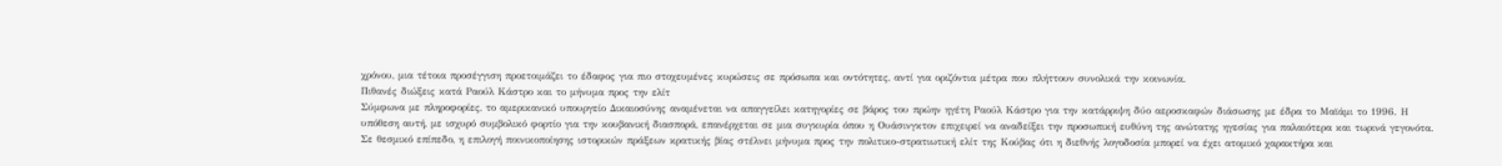χρόνου, μια τέτοια προσέγγιση προετοιμάζει το έδαφος για πιο στοχευμένες κυρώσεις σε πρόσωπα και οντότητες, αντί για οριζόντια μέτρα που πλήττουν συνολικά την κοινωνία.
Πιθανές διώξεις κατά Ραούλ Κάστρο και το μήνυμα προς την ελίτ
Σύμφωνα με πληροφορίες, το αμερικανικό υπουργείο Δικαιοσύνης αναμένεται να απαγγείλει κατηγορίες σε βάρος του πρώην ηγέτη Ραούλ Κάστρο για την κατάρριψη δύο αεροσκαφών διάσωσης με έδρα το Μαϊάμι το 1996. Η υπόθεση αυτή, με ισχυρό συμβολικό φορτίο για την κουβανική διασπορά, επανέρχεται σε μια συγκυρία όπου η Ουάσινγκτον επιχειρεί να αναδείξει την προσωπική ευθύνη της ανώτατης ηγεσίας για παλαιότερα και τωρινά γεγονότα.
Σε θεσμικό επίπεδο, η επιλογή ποινικοποίησης ιστορικών πράξεων κρατικής βίας στέλνει μήνυμα προς την πολιτικο-στρατιωτική ελίτ της Κούβας ότι η διεθνής λογοδοσία μπορεί να έχει ατομικό χαρακτήρα και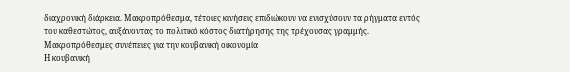διαχρονική διάρκεια. Μακροπρόθεσμα, τέτοιες κινήσεις επιδιώκουν να ενισχύσουν τα ρήγματα εντός του καθεστώτος, αυξάνοντας το πολιτικό κόστος διατήρησης της τρέχουσας γραμμής.
Μακροπρόθεσμες συνέπειες για την κουβανική οικονομία
Η κουβανική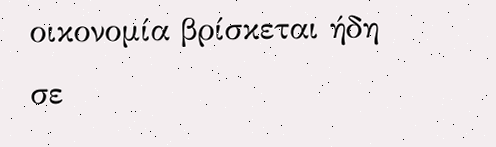οικονομία βρίσκεται ήδη σε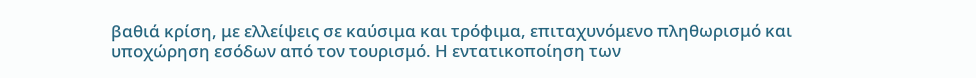βαθιά κρίση, με ελλείψεις σε καύσιμα και τρόφιμα, επιταχυνόμενο πληθωρισμό και υποχώρηση εσόδων από τον τουρισμό. Η εντατικοποίηση των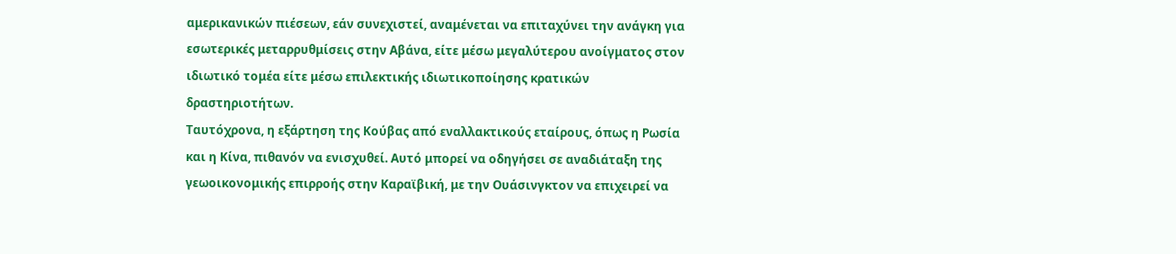αμερικανικών πιέσεων, εάν συνεχιστεί, αναμένεται να επιταχύνει την ανάγκη για εσωτερικές μεταρρυθμίσεις στην Αβάνα, είτε μέσω μεγαλύτερου ανοίγματος στον ιδιωτικό τομέα είτε μέσω επιλεκτικής ιδιωτικοποίησης κρατικών δραστηριοτήτων.
Ταυτόχρονα, η εξάρτηση της Κούβας από εναλλακτικούς εταίρους, όπως η Ρωσία και η Κίνα, πιθανόν να ενισχυθεί. Αυτό μπορεί να οδηγήσει σε αναδιάταξη της γεωοικονομικής επιρροής στην Καραϊβική, με την Ουάσινγκτον να επιχειρεί να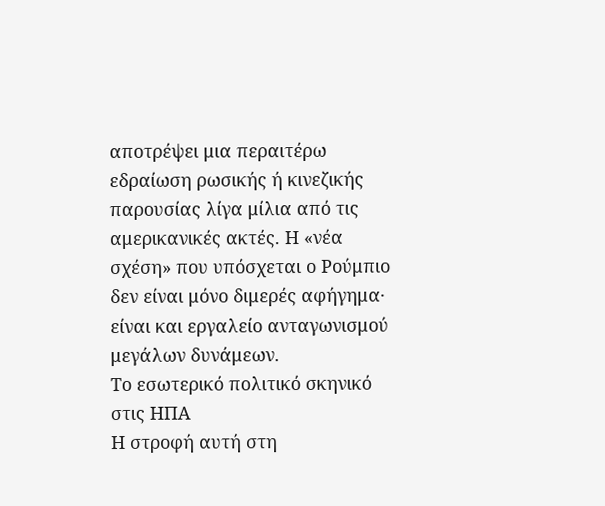αποτρέψει μια περαιτέρω εδραίωση ρωσικής ή κινεζικής παρουσίας λίγα μίλια από τις αμερικανικές ακτές. Η «νέα σχέση» που υπόσχεται ο Ρούμπιο δεν είναι μόνο διμερές αφήγημα· είναι και εργαλείο ανταγωνισμού μεγάλων δυνάμεων.
Το εσωτερικό πολιτικό σκηνικό στις ΗΠΑ
Η στροφή αυτή στη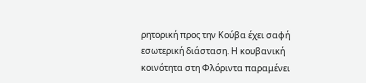ρητορική προς την Κούβα έχει σαφή εσωτερική διάσταση. Η κουβανική κοινότητα στη Φλόριντα παραμένει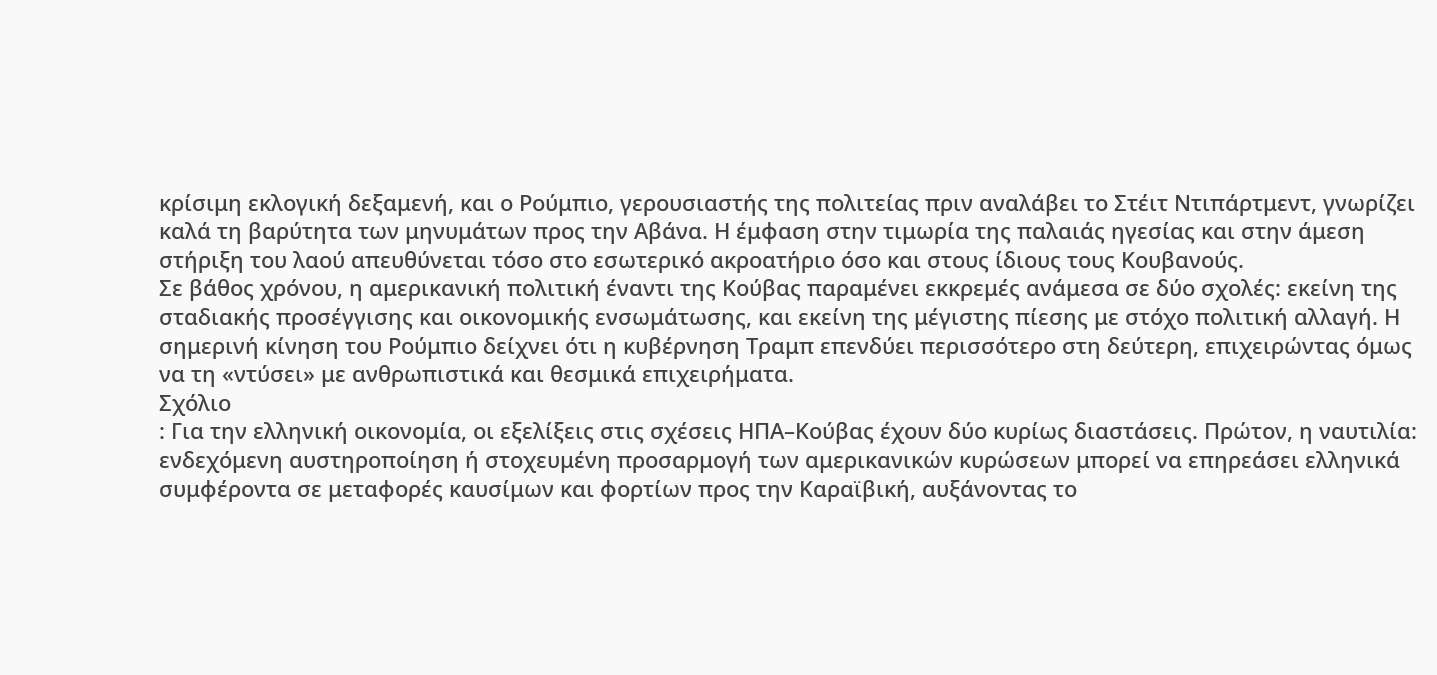κρίσιμη εκλογική δεξαμενή, και ο Ρούμπιο, γερουσιαστής της πολιτείας πριν αναλάβει το Στέιτ Ντιπάρτμεντ, γνωρίζει καλά τη βαρύτητα των μηνυμάτων προς την Αβάνα. Η έμφαση στην τιμωρία της παλαιάς ηγεσίας και στην άμεση στήριξη του λαού απευθύνεται τόσο στο εσωτερικό ακροατήριο όσο και στους ίδιους τους Κουβανούς.
Σε βάθος χρόνου, η αμερικανική πολιτική έναντι της Κούβας παραμένει εκκρεμές ανάμεσα σε δύο σχολές: εκείνη της σταδιακής προσέγγισης και οικονομικής ενσωμάτωσης, και εκείνη της μέγιστης πίεσης με στόχο πολιτική αλλαγή. Η σημερινή κίνηση του Ρούμπιο δείχνει ότι η κυβέρνηση Τραμπ επενδύει περισσότερο στη δεύτερη, επιχειρώντας όμως να τη «ντύσει» με ανθρωπιστικά και θεσμικά επιχειρήματα.
Σχόλιο
: Για την ελληνική οικονομία, οι εξελίξεις στις σχέσεις ΗΠΑ–Κούβας έχουν δύο κυρίως διαστάσεις. Πρώτον, η ναυτιλία: ενδεχόμενη αυστηροποίηση ή στοχευμένη προσαρμογή των αμερικανικών κυρώσεων μπορεί να επηρεάσει ελληνικά συμφέροντα σε μεταφορές καυσίμων και φορτίων προς την Καραϊβική, αυξάνοντας το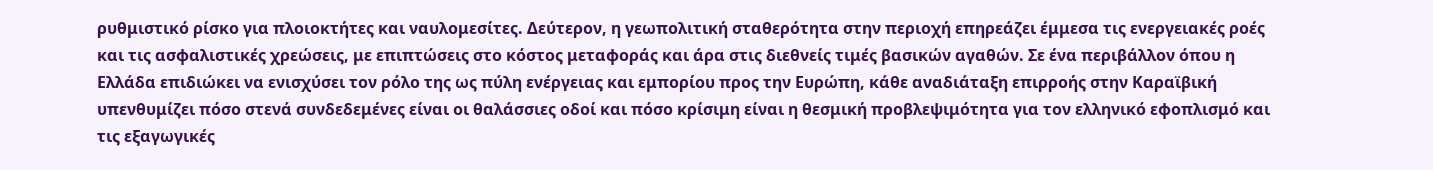ρυθμιστικό ρίσκο για πλοιοκτήτες και ναυλομεσίτες. Δεύτερον, η γεωπολιτική σταθερότητα στην περιοχή επηρεάζει έμμεσα τις ενεργειακές ροές και τις ασφαλιστικές χρεώσεις, με επιπτώσεις στο κόστος μεταφοράς και άρα στις διεθνείς τιμές βασικών αγαθών. Σε ένα περιβάλλον όπου η Ελλάδα επιδιώκει να ενισχύσει τον ρόλο της ως πύλη ενέργειας και εμπορίου προς την Ευρώπη, κάθε αναδιάταξη επιρροής στην Καραϊβική υπενθυμίζει πόσο στενά συνδεδεμένες είναι οι θαλάσσιες οδοί και πόσο κρίσιμη είναι η θεσμική προβλεψιμότητα για τον ελληνικό εφοπλισμό και τις εξαγωγικές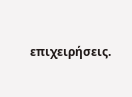επιχειρήσεις.